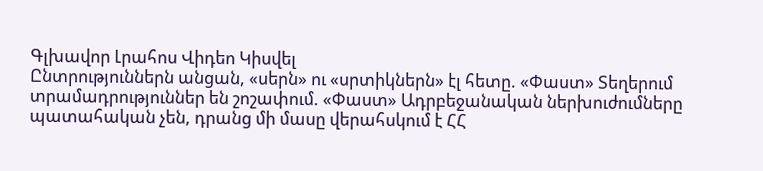Գլխավոր Լրահոս Վիդեո Կիսվել
Ընտրություններն անցան, «սերն» ու «սրտիկներն» էլ հետը. «Փաստ» Տեղերում տրամադրություններ են շոշափում. «Փաստ» Ադրբեջանական ներխուժումները պատահական չեն, դրանց մի մասը վերահսկում է ՀՀ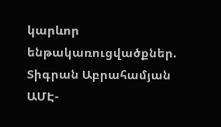կարևոր ենթակառուցվածքներ. Տիգրան Աբրահամյան ԱՄԷ-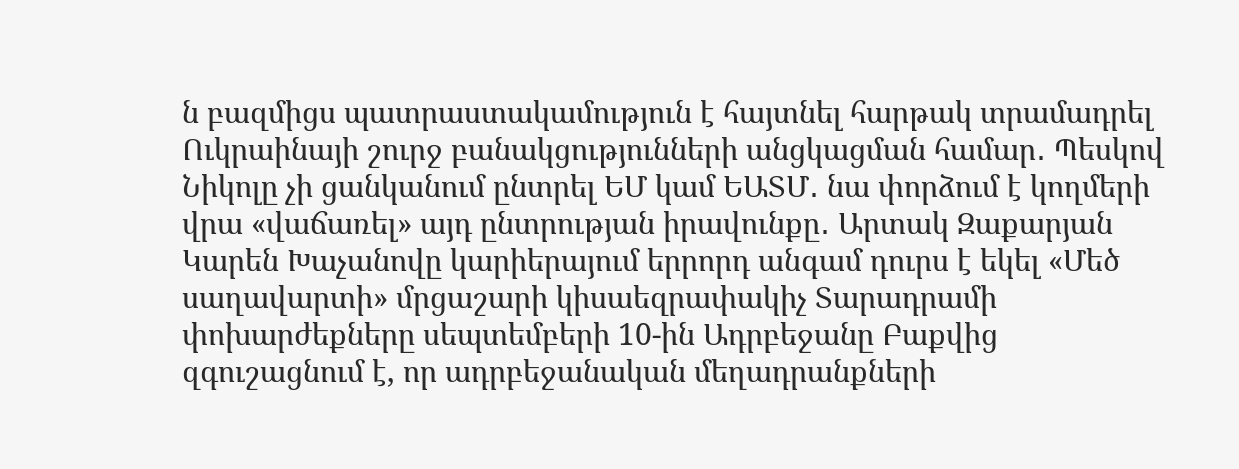ն բազմիցս պատրաստակամություն է հայտնել հարթակ տրամադրել Ուկրաինայի շուրջ բանակցությունների անցկացման համար․ Պեսկով Նիկոլը չի ցանկանում ընտրել ԵՄ կամ ԵԱՏՄ․ նա փորձում է կողմերի վրա «վաճառել» այդ ընտրության իրավունքը․ Արտակ Զաքարյան Կարեն Խաչանովը կարիերայում երրորդ անգամ դուրս է եկել «Մեծ սաղավարտի» մրցաշարի կիսաեզրափակիչ Տարադրամի փոխարժեքները սեպտեմբերի 10-ին Ադրբեջանը Բաքվից զգուշացնում է, որ ադրբեջանական մեղադրանքների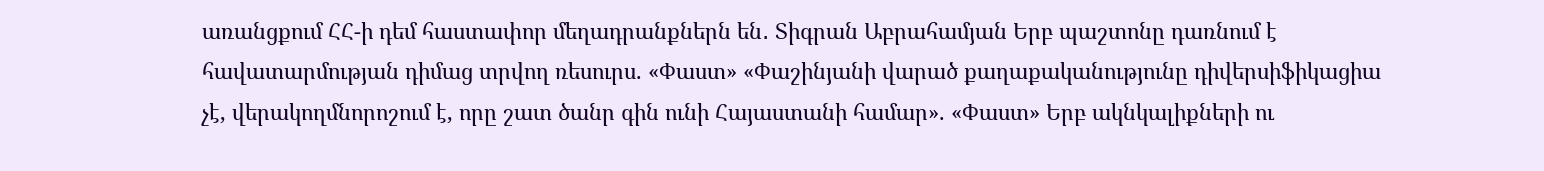առանցքում ՀՀ-ի դեմ հաստափոր մեղադրանքներն են․ Տիգրան Աբրահամյան Երբ պաշտոնը դառնում է հավատարմության դիմաց տրվող ռեսուրս. «Փաստ» «Փաշինյանի վարած քաղաքականությունը դիվերսիֆիկացիա չէ, վերակողմնորոշում է, որը շատ ծանր գին ունի Հայաստանի համար». «Փաստ» Երբ ակնկալիքների ու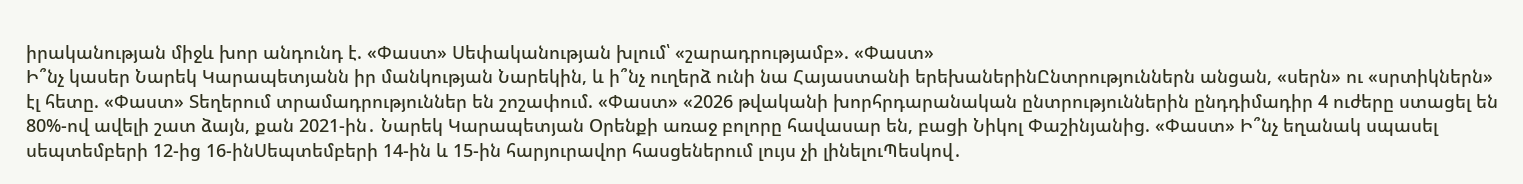իրականության միջև խոր անդունդ է. «Փաստ» Սեփականության խլում՝ «շարադրությամբ». «Փաստ»
Ի՞նչ կասեր Նարեկ Կարապետյանն իր մանկության Նարեկին, և ի՞նչ ուղերձ ունի նա Հայաստանի երեխաներինԸնտրություններն անցան, «սերն» ու «սրտիկներն» էլ հետը. «Փաստ» Տեղերում տրամադրություններ են շոշափում. «Փաստ» «2026 թվականի խորհրդարանական ընտրություններին ընդդիմադիր 4 ուժերը ստացել են 80%-ով ավելի շատ ձայն, քան 2021-ին․ Նարեկ Կարապետյան Oրենքի առաջ բոլորը հավասար են, բացի Նիկոլ Փաշինյանից. «Փաստ» Ի՞նչ եղանակ սպասել սեպտեմբերի 12-ից 16-ինՍեպտեմբերի 14-ին և 15-ին հարյուրավոր հասցեներում լույս չի լինելուՊեսկով․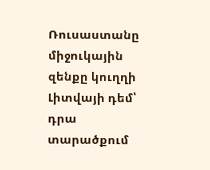Ռուսաստանը միջուկային զենքը կուղղի Լիտվայի դեմ՝ դրա տարածքում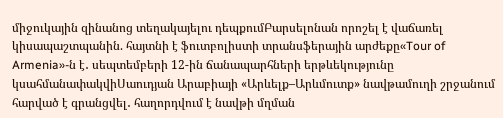միջուկային զինանոց տեղակայելու դեպքումԲարսելոնան որոշել է վաճառել կիսապաշտպանին. հայտնի է ֆուտբոլիստի տրանսֆերային արժեքը«Tour of Armenia»-ն է․ սեպտեմբերի 12-ին ճանապարհների երթևեկությունը կսահմանափակվիՍաուդյան Արաբիայի «Արևելք–Արևմուտք» նավթամուղի շրջանում հարված է գրանցվել․ հաղորդվում է նավթի մղման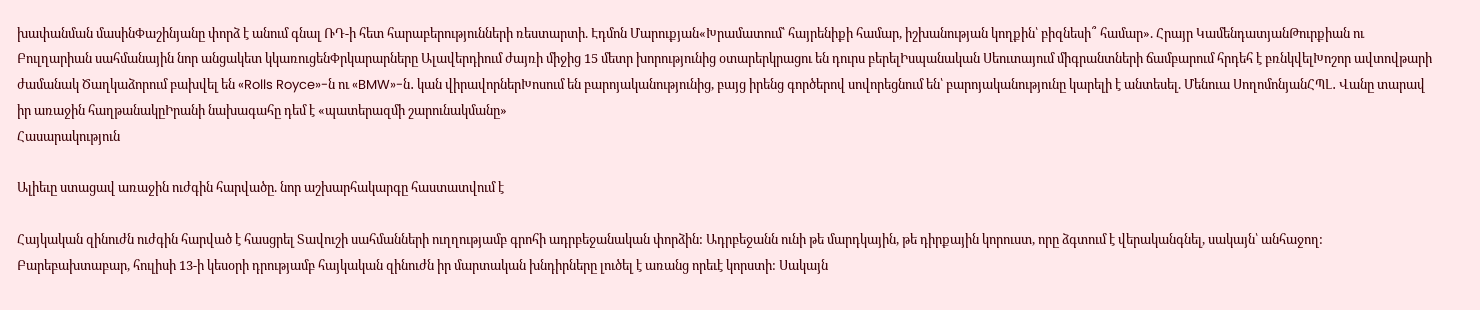խափանման մասինՓաշինյանը փորձ է անում գնալ ՌԴ-ի հետ հարաբերությունների ռեստարտի. Էդմոն Մարուքյան«Խրամատում՝ հայրենիքի համար, իշխանության կողքին՝ բիզնեսի՞ համար». Հրայր ԿամենդատյանԹուրքիան ու Բուլղարիան սահմանային նոր անցակետ կկառուցենՓրկարարները Ալավերդիում ժայռի միջից 15 մետր խորությունից օտարերկրացու են դուրս բերելԻսպանական Սեուտայում միգրանտների ճամբարում հրդեհ է բռնկվելԽոշոր ավտովթարի ժամանակ Ծաղկաձորում բախվել են «Rolls Royce»-ն ու «BMW»-ն․ կան վիրավորներԽոսում են բարոյականությունից, բայց իրենց գործերով սովորեցնում են՝ բարոյականությունը կարելի է անտեսել. Մենուա ՍողոմոնյանՀՊԼ․ Վանը տարավ իր առաջին հաղթանակըԻրանի նախագահը դեմ է «պատերազմի շարունակմանը»
Հասարակություն

Ալիեւը ստացավ առաջին ուժգին հարվածը. նոր աշխարհակարգը հաստատվում է

Հայկական զինուժն ուժգին հարված է հասցրել Տավուշի սահմանների ուղղությամբ գրոհի ադրբեջանական փորձին: Ադրբեջանն ունի թե մարդկային, թե դիրքային կորուստ, որը ձգտում է վերականգնել, սակայն՝ անհաջող: Բարեբախտաբար, հուլիսի 13-ի կեսօրի դրությամբ հայկական զինուժն իր մարտական խնդիրները լուծել է առանց որեւէ կորստի: Սակայն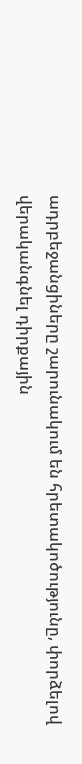ադրբեջանցիները շարունակում են հրետակոծությունը, փորձելով վերականգնել դիրքային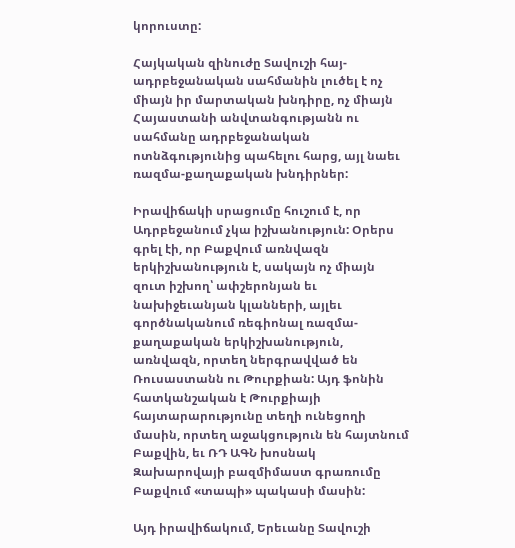կորուստը:

Հայկական զինուժը Տավուշի հայ-ադրբեջանական սահմանին լուծել է ոչ միայն իր մարտական խնդիրը, ոչ միայն Հայաստանի անվտանգությանն ու սահմանը ադրբեջանական ոտնձգությունից պահելու հարց, այլ նաեւ ռազմա-քաղաքական խնդիրներ:

Իրավիճակի սրացումը հուշում է, որ Ադրբեջանում չկա իշխանություն: Օրերս գրել էի, որ Բաքվում առնվազն երկիշխանություն է, սակայն ոչ միայն զուտ իշխող՝ ափշերոնյան եւ նախիջեւանյան կլանների, այլեւ գործնականում ռեգիոնալ ռազմա-քաղաքական երկիշխանություն, առնվազն, որտեղ ներգրավված են Ռուսաստանն ու Թուրքիան: Այդ ֆոնին հատկանշական է Թուրքիայի հայտարարությունը տեղի ունեցողի մասին, որտեղ աջակցություն են հայտնում Բաքվին, եւ ՌԴ ԱԳՆ խոսնակ Զախարովայի բազմիմաստ գրառումը Բաքվում «տապի» պակասի մասին:

Այդ իրավիճակում, Երեւանը Տավուշի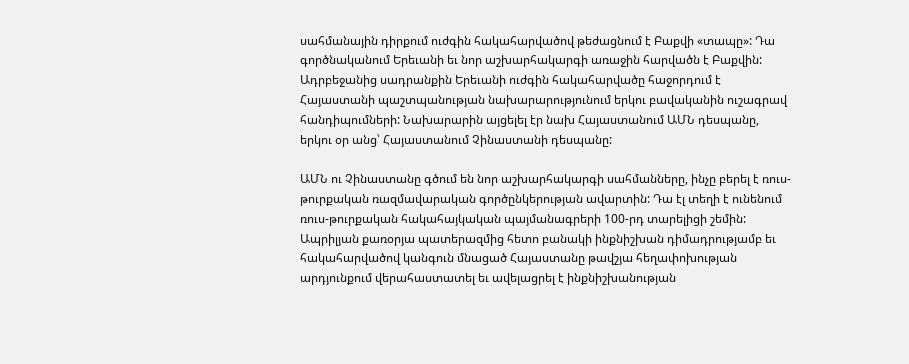սահմանային դիրքում ուժգին հակահարվածով թեժացնում է Բաքվի «տապը»: Դա գործնականում Երեւանի եւ նոր աշխարհակարգի առաջին հարվածն է Բաքվին: Ադրբեջանից սադրանքին Երեւանի ուժգին հակահարվածը հաջորդում է Հայաստանի պաշտպանության նախարարությունում երկու բավականին ուշագրավ հանդիպումների: Նախարարին այցելել էր նախ Հայաստանում ԱՄՆ դեսպանը, երկու օր անց՝ Հայաստանում Չինաստանի դեսպանը:

ԱՄՆ ու Չինաստանը գծում են նոր աշխարհակարգի սահմանները, ինչը բերել է ռուս-թուրքական ռազմավարական գործընկերության ավարտին: Դա էլ տեղի է ունենում ռուս-թուրքական հակահայկական պայմանագրերի 100-րդ տարելիցի շեմին: Ապրիլյան քառօրյա պատերազմից հետո բանակի ինքնիշխան դիմադրությամբ եւ հակահարվածով կանգուն մնացած Հայաստանը թավշյա հեղափոխության արդյունքում վերահաստատել եւ ավելացրել է ինքնիշխանության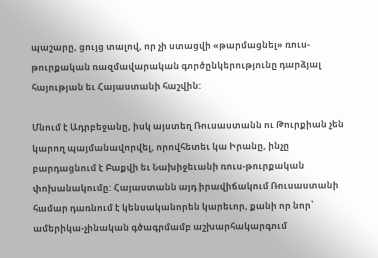պաշարը, ցույց տալով, որ չի ստացվի «թարմացնել» ռուս-թուրքական ռազմավարական գործընկերությունը դարձյալ հայության եւ Հայաստանի հաշվին:

Մնում է Ադրբեջանը, իսկ այստեղ Ռուսաստանն ու Թուրքիան չեն կարող պայմանավորվել, որովհետեւ կա Իրանը, ինչը բարդացնում է Բաքվի եւ Նախիջեւանի ռուս-թուրքական փոխանակումը: Հայաստանն այդ իրավիճակում Ռուսաստանի համար դառնում է կենսականորեն կարեւոր, քանի որ նոր՝ ամերիկա-չինական գծագրմամբ աշխարհակարգում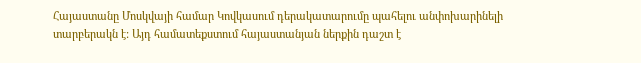Հայաստանը Մոսկվայի համար Կովկասում դերակատարումը պահելու անփոխարինելի տարբերակն է: Այդ համատեքստում հայաստանյան ներքին դաշտ է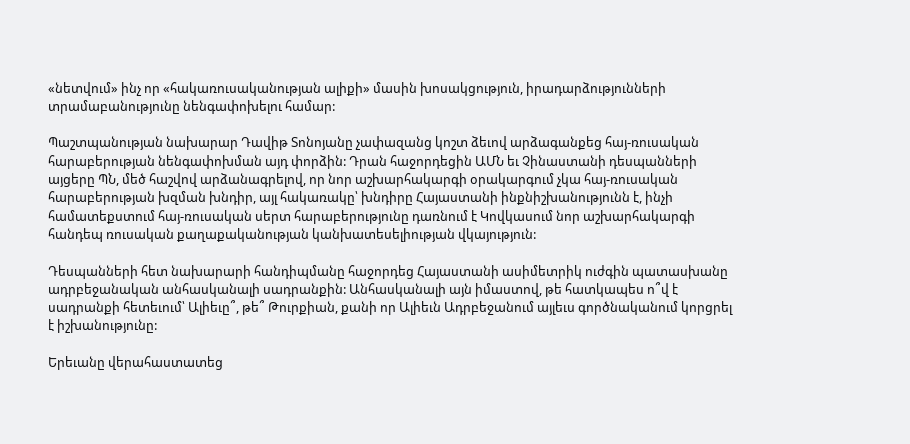«նետվում» ինչ որ «հակառուսականության ալիքի» մասին խոսակցություն, իրադարձությունների տրամաբանությունը նենգափոխելու համար:

Պաշտպանության նախարար Դավիթ Տոնոյանը չափազանց կոշտ ձեւով արձագանքեց հայ-ռուսական հարաբերության նենգափոխման այդ փորձին: Դրան հաջորդեցին ԱՄՆ եւ Չինաստանի դեսպանների այցերը ՊՆ, մեծ հաշվով արձանագրելով, որ նոր աշխարհակարգի օրակարգում չկա հայ-ռուսական հարաբերության խզման խնդիր, այլ հակառակը՝ խնդիրը Հայաստանի ինքնիշխանությունն է, ինչի համատեքստում հայ-ռուսական սերտ հարաբերությունը դառնում է Կովկասում նոր աշխարհակարգի հանդեպ ռուսական քաղաքականության կանխատեսելիության վկայություն:

Դեսպանների հետ նախարարի հանդիպմանը հաջորդեց Հայաստանի ասիմետրիկ ուժգին պատասխանը ադրբեջանական անհասկանալի սադրանքին: Անհասկանալի այն իմաստով, թե հատկապես ո՞վ է սադրանքի հետեւում՝ Ալիեւը՞, թե՞ Թուրքիան, քանի որ Ալիեւն Ադրբեջանում այլեւս գործնականում կորցրել է իշխանությունը:

Երեւանը վերահաստատեց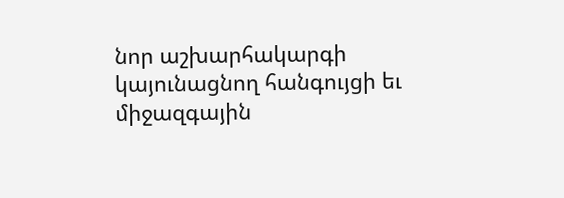նոր աշխարհակարգի կայունացնող հանգույցի եւ միջազգային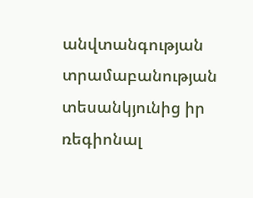անվտանգության տրամաբանության տեսանկյունից իր ռեգիոնալ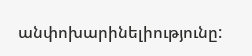անփոխարինելիությունը: